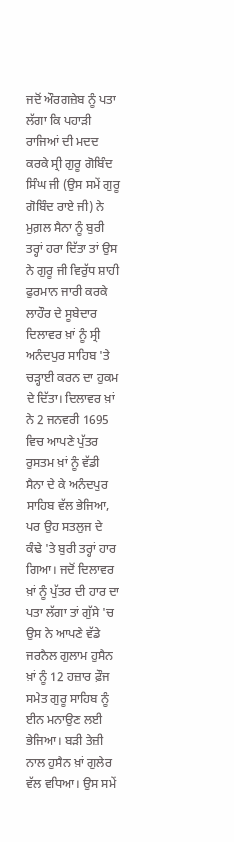ਜਦੋਂ ਔਰਗਜ਼ੇਬ ਨੂੰ ਪਤਾ ਲੱਗਾ ਕਿ ਪਹਾੜੀ ਰਾਜਿਆਂ ਦੀ ਮਦਦ ਕਰਕੇ ਸ੍ਰੀ ਗੁਰੂ ਗੋਬਿੰਦ ਸਿੰਘ ਜੀ (ਉਸ ਸਮੇਂ ਗੁਰੂ ਗੋਬਿੰਦ ਰਾਏ ਜੀ) ਨੇ ਮੁਗ਼ਲ ਸੈਨਾ ਨੂੰ ਬੁਰੀ ਤਰ੍ਹਾਂ ਹਰਾ ਦਿੱਤਾ ਤਾਂ ਉਸ ਨੇ ਗੁਰੂ ਜੀ ਵਿਰੁੱਧ ਸ਼ਾਹੀ ਫੁਰਮਾਨ ਜਾਰੀ ਕਰਕੇ ਲਾਹੌਰ ਦੇ ਸੂਬੇਦਾਰ ਦਿਲਾਵਰ ਖ਼ਾਂ ਨੂੰ ਸ੍ਰੀ ਅਨੰਦਪੁਰ ਸਾਹਿਬ 'ਤੇ ਚੜ੍ਹਾਈ ਕਰਨ ਦਾ ਹੁਕਮ ਦੇ ਦਿੱਤਾ। ਦਿਲਾਵਰ ਖ਼ਾਂ ਨੇ 2 ਜਨਵਰੀ 1695 ਵਿਚ ਆਪਣੇ ਪੁੱਤਰ ਰੁਸਤਮ ਖ਼ਾਂ ਨੂੰ ਵੱਡੀ ਸੈਨਾ ਦੇ ਕੇ ਅਨੰਦਪੁਰ ਸਾਹਿਬ ਵੱਲ ਭੇਜਿਆ, ਪਰ ਉਹ ਸਤਲੁਜ ਦੇ ਕੰਢੇ 'ਤੇ ਬੁਰੀ ਤਰ੍ਹਾਂ ਹਾਰ ਗਿਆ। ਜਦੋਂ ਦਿਲਾਵਰ ਖ਼ਾਂ ਨੂੰ ਪੁੱਤਰ ਦੀ ਹਾਰ ਦਾ ਪਤਾ ਲੱਗਾ ਤਾਂ ਗੁੱਸੇ 'ਚ ਉਸ ਨੇ ਆਪਣੇ ਵੱਡੇ ਜਰਨੈਲ ਗੁਲਾਮ ਹੁਸੈਨ ਖ਼ਾਂ ਨੂੰ 12 ਹਜ਼ਾਰ ਫ਼ੌਜ ਸਮੇਤ ਗੁਰੂ ਸਾਹਿਬ ਨੂੰ ਈਨ ਮਨਾਉਣ ਲਈ ਭੇਜਿਆ। ਬੜੀ ਤੇਜ਼ੀ ਨਾਲ ਹੁਸੈਨ ਖ਼ਾਂ ਗੁਲੇਰ ਵੱਲ ਵਧਿਆ। ਉਸ ਸਮੇਂ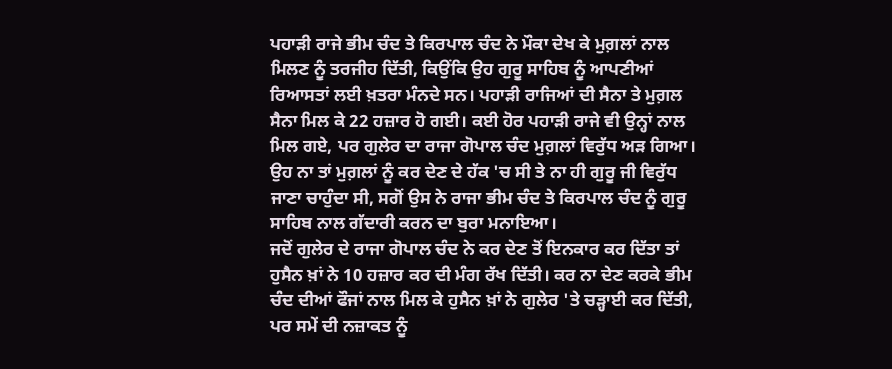ਪਹਾੜੀ ਰਾਜੇ ਭੀਮ ਚੰਦ ਤੇ ਕਿਰਪਾਲ ਚੰਦ ਨੇ ਮੌਕਾ ਦੇਖ ਕੇ ਮੁਗ਼ਲਾਂ ਨਾਲ ਮਿਲਣ ਨੂੰ ਤਰਜੀਹ ਦਿੱਤੀ, ਕਿਉਂਕਿ ਉਹ ਗੁਰੂ ਸਾਹਿਬ ਨੂੰ ਆਪਣੀਆਂ ਰਿਆਸਤਾਂ ਲਈ ਖ਼ਤਰਾ ਮੰਨਦੇ ਸਨ। ਪਹਾੜੀ ਰਾਜਿਆਂ ਦੀ ਸੈਨਾ ਤੇ ਮੁਗ਼ਲ ਸੈਨਾ ਮਿਲ ਕੇ 22 ਹਜ਼ਾਰ ਹੋ ਗਈ। ਕਈ ਹੋਰ ਪਹਾੜੀ ਰਾਜੇ ਵੀ ਉਨ੍ਹਾਂ ਨਾਲ ਮਿਲ ਗਏ, ਪਰ ਗੁਲੇਰ ਦਾ ਰਾਜਾ ਗੋਪਾਲ ਚੰਦ ਮੁਗ਼ਲਾਂ ਵਿਰੁੱਧ ਅੜ ਗਿਆ। ਉਹ ਨਾ ਤਾਂ ਮੁਗ਼ਲਾਂ ਨੂੰ ਕਰ ਦੇਣ ਦੇ ਹੱਕ 'ਚ ਸੀ ਤੇ ਨਾ ਹੀ ਗੁਰੂ ਜੀ ਵਿਰੁੱਧ ਜਾਣਾ ਚਾਹੁੰਦਾ ਸੀ, ਸਗੋਂ ਉਸ ਨੇ ਰਾਜਾ ਭੀਮ ਚੰਦ ਤੇ ਕਿਰਪਾਲ ਚੰਦ ਨੂੰ ਗੁਰੂ ਸਾਹਿਬ ਨਾਲ ਗੱਦਾਰੀ ਕਰਨ ਦਾ ਬੁਰਾ ਮਨਾਇਆ।
ਜਦੋਂ ਗੁਲੇਰ ਦੇ ਰਾਜਾ ਗੋਪਾਲ ਚੰਦ ਨੇ ਕਰ ਦੇਣ ਤੋਂ ਇਨਕਾਰ ਕਰ ਦਿੱਤਾ ਤਾਂ ਹੁਸੈਨ ਖ਼ਾਂ ਨੇ 10 ਹਜ਼ਾਰ ਕਰ ਦੀ ਮੰਗ ਰੱਖ ਦਿੱਤੀ। ਕਰ ਨਾ ਦੇਣ ਕਰਕੇ ਭੀਮ ਚੰਦ ਦੀਆਂ ਫੌਜਾਂ ਨਾਲ ਮਿਲ ਕੇ ਹੁਸੈਨ ਖ਼ਾਂ ਨੇ ਗੁਲੇਰ 'ਤੇ ਚੜ੍ਹਾਈ ਕਰ ਦਿੱਤੀ, ਪਰ ਸਮੇਂ ਦੀ ਨਜ਼ਾਕਤ ਨੂੰ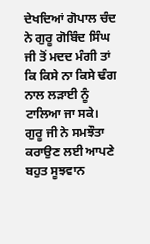ਦੇਖਦਿਆਂ ਗੋਪਾਲ ਚੰਦ ਨੇ ਗੁਰੂ ਗੋਬਿੰਦ ਸਿੰਘ ਜੀ ਤੋਂ ਮਦਦ ਮੰਗੀ ਤਾਂ ਕਿ ਕਿਸੇ ਨਾ ਕਿਸੇ ਢੰਗ ਨਾਲ ਲੜਾਈ ਨੂੰ ਟਾਲਿਆ ਜਾ ਸਕੇ। ਗੁਰੂ ਜੀ ਨੇ ਸਮਝੌਤਾ ਕਰਾਉਣ ਲਈ ਆਪਣੇ ਬਹੁਤ ਸੂਝਵਾਨ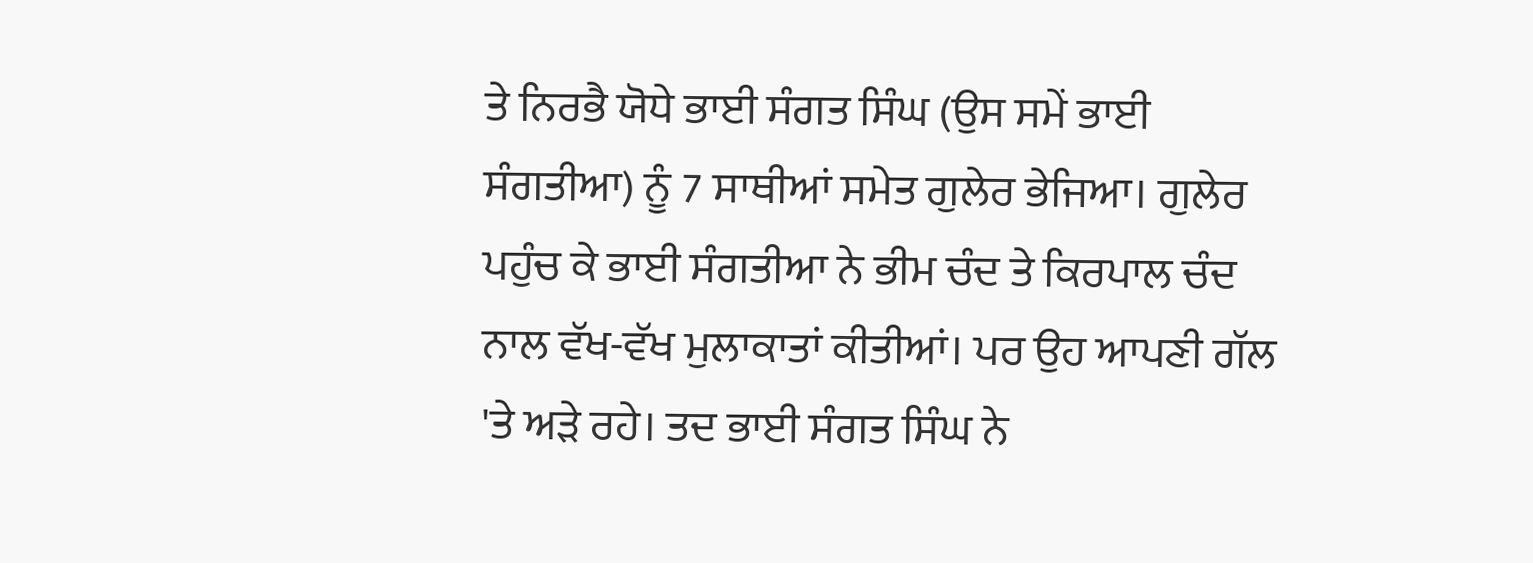ਤੇ ਨਿਰਭੈ ਯੋਧੇ ਭਾਈ ਸੰਗਤ ਸਿੰਘ (ਉਸ ਸਮੇਂ ਭਾਈ ਸੰਗਤੀਆ) ਨੂੰ 7 ਸਾਥੀਆਂ ਸਮੇਤ ਗੁਲੇਰ ਭੇਜਿਆ। ਗੁਲੇਰ ਪਹੁੰਚ ਕੇ ਭਾਈ ਸੰਗਤੀਆ ਨੇ ਭੀਮ ਚੰਦ ਤੇ ਕਿਰਪਾਲ ਚੰਦ ਨਾਲ ਵੱਖ-ਵੱਖ ਮੁਲਾਕਾਤਾਂ ਕੀਤੀਆਂ। ਪਰ ਉਹ ਆਪਣੀ ਗੱਲ 'ਤੇ ਅੜੇ ਰਹੇ। ਤਦ ਭਾਈ ਸੰਗਤ ਸਿੰਘ ਨੇ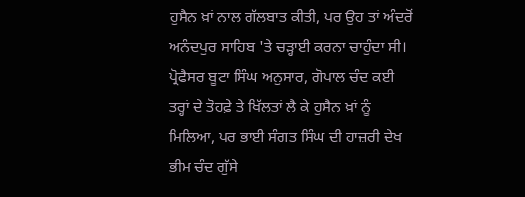ਹੁਸੈਨ ਖ਼ਾਂ ਨਾਲ ਗੱਲਬਾਤ ਕੀਤੀ, ਪਰ ਉਹ ਤਾਂ ਅੰਦਰੋਂ ਅਨੰਦਪੁਰ ਸਾਹਿਬ 'ਤੇ ਚੜ੍ਹਾਈ ਕਰਨਾ ਚਾਹੁੰਦਾ ਸੀ। ਪ੍ਰੋਫੈਸਰ ਬੂਟਾ ਸਿੰਘ ਅਨੁਸਾਰ, ਗੋਪਾਲ ਚੰਦ ਕਈ ਤਰ੍ਹਾਂ ਦੇ ਤੋਹਫ਼ੇ ਤੇ ਖਿੱਲਤਾਂ ਲੈ ਕੇ ਹੁਸੈਨ ਖ਼ਾਂ ਨੂੰ ਮਿਲਿਆ, ਪਰ ਭਾਈ ਸੰਗਤ ਸਿੰਘ ਦੀ ਹਾਜ਼ਰੀ ਦੇਖ ਭੀਮ ਚੰਦ ਗੁੱਸੇ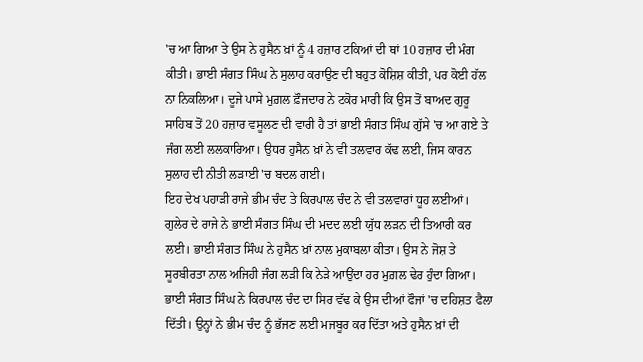'ਚ ਆ ਗਿਆ ਤੇ ਉਸ ਨੇ ਹੁਸੈਨ ਖ਼ਾਂ ਨੂੰ 4 ਹਜ਼ਾਰ ਟਕਿਆਂ ਦੀ ਥਾਂ 10 ਹਜ਼ਾਰ ਦੀ ਮੰਗ ਕੀਤੀ। ਭਾਈ ਸੰਗਤ ਸਿੰਘ ਨੇ ਸੁਲਾਹ ਕਰਾਉਣ ਦੀ ਬਹੁਤ ਕੋਸ਼ਿਸ਼ ਕੀਤੀ, ਪਰ ਕੋਈ ਹੱਲ ਨਾ ਨਿਕਲਿਆ। ਦੂਜੇ ਪਾਸੇ ਮੁਗ਼ਲ ਫ਼ੌਜਦਾਰ ਨੇ ਟਕੋਰ ਮਾਰੀ ਕਿ ਉਸ ਤੋਂ ਬਾਅਦ ਗੁਰੂ ਸਾਹਿਬ ਤੋਂ 20 ਹਜ਼ਾਰ ਵਸੂਲਣ ਦੀ ਵਾਰੀ ਹੈ ਤਾਂ ਭਾਈ ਸੰਗਤ ਸਿੰਘ ਗੁੱਸੇ 'ਚ ਆ ਗਏ ਤੇ ਜੰਗ ਲਈ ਲਲਕਾਰਿਆ। ਉਧਰ ਹੁਸੈਨ ਖ਼ਾਂ ਨੇ ਵੀ ਤਲਵਾਰ ਕੱਢ ਲਈ, ਜਿਸ ਕਾਰਨ ਸੁਲਾਹ ਦੀ ਨੀਤੀ ਲੜਾਈ 'ਚ ਬਦਲ ਗਈ।
ਇਹ ਦੇਖ ਪਹਾੜੀ ਰਾਜੇ ਭੀਮ ਚੰਦ ਤੇ ਕਿਰਪਾਲ ਚੰਦ ਨੇ ਵੀ ਤਲਵਾਰਾਂ ਧੂਹ ਲਈਆਂ। ਗੁਲੇਰ ਦੇ ਰਾਜੇ ਨੇ ਭਾਈ ਸੰਗਤ ਸਿੰਘ ਦੀ ਮਦਦ ਲਈ ਯੁੱਧ ਲੜਨ ਦੀ ਤਿਆਰੀ ਕਰ ਲਈ। ਭਾਈ ਸੰਗਤ ਸਿੰਘ ਨੇ ਹੁਸੈਨ ਖ਼ਾਂ ਨਾਲ ਮੁਕਾਬਲਾ ਕੀਤਾ। ਉਸ ਨੇ ਜੋਸ਼ ਤੇ ਸੂਰਬੀਰਤਾ ਨਾਲ ਅਜਿਹੀ ਜੰਗ ਲੜੀ ਕਿ ਨੇੜੇ ਆਉਂਦਾ ਹਰ ਮੁਗ਼ਲ ਢੇਰ ਹੁੰਦਾ ਗਿਆ। ਭਾਈ ਸੰਗਤ ਸਿੰਘ ਨੇ ਕਿਰਪਾਲ ਚੰਦ ਦਾ ਸਿਰ ਵੱਢ ਕੇ ਉਸ ਦੀਆਂ ਫੌਜਾਂ 'ਚ ਦਹਿਸ਼ਤ ਫੈਲਾ ਦਿੱਤੀ। ਉਨ੍ਹਾਂ ਨੇ ਭੀਮ ਚੰਦ ਨੂੰ ਭੱਜਣ ਲਈ ਮਜਬੂਰ ਕਰ ਦਿੱਤਾ ਅਤੇ ਹੁਸੈਨ ਖ਼ਾਂ ਦੀ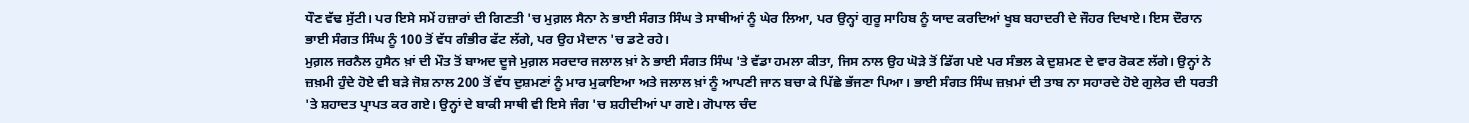ਧੌਣ ਵੱਢ ਸੁੱਟੀ। ਪਰ ਇਸੇ ਸਮੇਂ ਹਜ਼ਾਰਾਂ ਦੀ ਗਿਣਤੀ 'ਚ ਮੁਗ਼ਲ ਸੈਨਾ ਨੇ ਭਾਈ ਸੰਗਤ ਸਿੰਘ ਤੇ ਸਾਥੀਆਂ ਨੂੰ ਘੇਰ ਲਿਆ, ਪਰ ਉਨ੍ਹਾਂ ਗੁਰੂ ਸਾਹਿਬ ਨੂੰ ਯਾਦ ਕਰਦਿਆਂ ਖੂਬ ਬਹਾਦਰੀ ਦੇ ਜੌਹਰ ਦਿਖਾਏ। ਇਸ ਦੌਰਾਨ ਭਾਈ ਸੰਗਤ ਸਿੰਘ ਨੂੰ 100 ਤੋਂ ਵੱਧ ਗੰਭੀਰ ਫੱਟ ਲੱਗੇ, ਪਰ ਉਹ ਮੈਦਾਨ 'ਚ ਡਟੇ ਰਹੇ।
ਮੁਗ਼ਲ ਜਰਨੈਲ ਹੁਸੈਨ ਖ਼ਾਂ ਦੀ ਮੌਤ ਤੋਂ ਬਾਅਦ ਦੂਜੇ ਮੁਗ਼ਲ ਸਰਦਾਰ ਜਲਾਲ ਖ਼ਾਂ ਨੇ ਭਾਈ ਸੰਗਤ ਸਿੰਘ 'ਤੇ ਵੱਡਾ ਹਮਲਾ ਕੀਤਾ, ਜਿਸ ਨਾਲ ਉਹ ਘੋੜੇ ਤੋਂ ਡਿੱਗ ਪਏ ਪਰ ਸੰਭਲ ਕੇ ਦੁਸ਼ਮਣ ਦੇ ਵਾਰ ਰੋਕਣ ਲੱਗੇ। ਉਨ੍ਹਾਂ ਨੇ ਜ਼ਖ਼ਮੀ ਹੁੰਦੇ ਹੋਏ ਵੀ ਬੜੇ ਜੋਸ਼ ਨਾਲ 200 ਤੋਂ ਵੱਧ ਦੁਸ਼ਮਣਾਂ ਨੂੰ ਮਾਰ ਮੁਕਾਇਆ ਅਤੇ ਜਲਾਲ ਖ਼ਾਂ ਨੂੰ ਆਪਣੀ ਜਾਨ ਬਚਾ ਕੇ ਪਿੱਛੇ ਭੱਜਣਾ ਪਿਆ। ਭਾਈ ਸੰਗਤ ਸਿੰਘ ਜ਼ਖ਼ਮਾਂ ਦੀ ਤਾਬ ਨਾ ਸਹਾਰਦੇ ਹੋਏ ਗੁਲੇਰ ਦੀ ਧਰਤੀ 'ਤੇ ਸ਼ਹਾਦਤ ਪ੍ਰਾਪਤ ਕਰ ਗਏ। ਉਨ੍ਹਾਂ ਦੇ ਬਾਕੀ ਸਾਥੀ ਵੀ ਇਸੇ ਜੰਗ 'ਚ ਸ਼ਹੀਦੀਆਂ ਪਾ ਗਏ। ਗੋਪਾਲ ਚੰਦ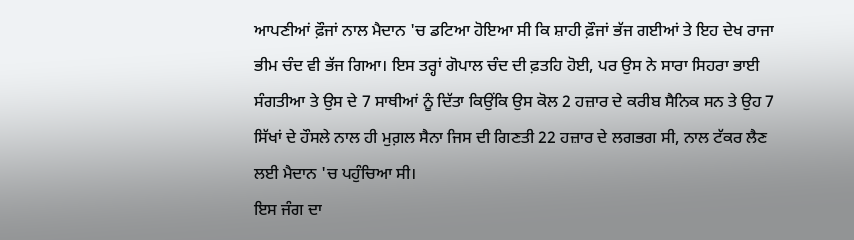ਆਪਣੀਆਂ ਫ਼ੌਜਾਂ ਨਾਲ ਮੈਦਾਨ 'ਚ ਡਟਿਆ ਹੋਇਆ ਸੀ ਕਿ ਸ਼ਾਹੀ ਫ਼ੌਜਾਂ ਭੱਜ ਗਈਆਂ ਤੇ ਇਹ ਦੇਖ ਰਾਜਾ ਭੀਮ ਚੰਦ ਵੀ ਭੱਜ ਗਿਆ। ਇਸ ਤਰ੍ਹਾਂ ਗੋਪਾਲ ਚੰਦ ਦੀ ਫ਼ਤਹਿ ਹੋਈ, ਪਰ ਉਸ ਨੇ ਸਾਰਾ ਸਿਹਰਾ ਭਾਈ ਸੰਗਤੀਆ ਤੇ ਉਸ ਦੇ 7 ਸਾਥੀਆਂ ਨੂੰ ਦਿੱਤਾ ਕਿਉਂਕਿ ਉਸ ਕੋਲ 2 ਹਜ਼ਾਰ ਦੇ ਕਰੀਬ ਸੈਨਿਕ ਸਨ ਤੇ ਉਹ 7 ਸਿੱਖਾਂ ਦੇ ਹੌਸਲੇ ਨਾਲ ਹੀ ਮੁਗ਼ਲ ਸੈਨਾ ਜਿਸ ਦੀ ਗਿਣਤੀ 22 ਹਜ਼ਾਰ ਦੇ ਲਗਭਗ ਸੀ, ਨਾਲ ਟੱਕਰ ਲੈਣ ਲਈ ਮੈਦਾਨ 'ਚ ਪਹੁੰਚਿਆ ਸੀ।
ਇਸ ਜੰਗ ਦਾ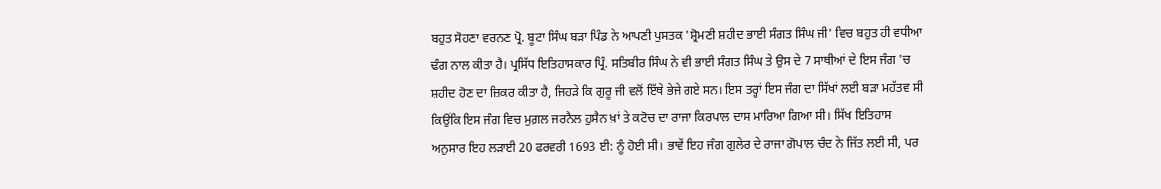ਬਹੁਤ ਸੋਹਣਾ ਵਰਨਣ ਪ੍ਰੋ. ਬੂਟਾ ਸਿੰਘ ਬੜਾ ਪਿੰਡ ਨੇ ਆਪਣੀ ਪੁਸਤਕ 'ਸ਼੍ਰੋਮਣੀ ਸ਼ਹੀਦ ਭਾਈ ਸੰਗਤ ਸਿੰਘ ਜੀ' ਵਿਚ ਬਹੁਤ ਹੀ ਵਧੀਆ ਢੰਗ ਨਾਲ ਕੀਤਾ ਹੈ। ਪ੍ਰਸਿੱਧ ਇਤਿਹਾਸਕਾਰ ਪ੍ਰਿੰ. ਸਤਿਬੀਰ ਸਿੰਘ ਨੇ ਵੀ ਭਾਈ ਸੰਗਤ ਸਿੰਘ ਤੇ ਉਸ ਦੇ 7 ਸਾਥੀਆਂ ਦੇ ਇਸ ਜੰਗ 'ਚ ਸ਼ਹੀਦ ਹੋਣ ਦਾ ਜ਼ਿਕਰ ਕੀਤਾ ਹੈ, ਜਿਹੜੇ ਕਿ ਗੁਰੂ ਜੀ ਵਲੋਂ ਇੱਥੇ ਭੇਜੇ ਗਏ ਸਨ। ਇਸ ਤਰ੍ਹਾਂ ਇਸ ਜੰਗ ਦਾ ਸਿੱਖਾਂ ਲਈ ਬੜਾ ਮਹੱਤਵ ਸੀ ਕਿਉਂਕਿ ਇਸ ਜੰਗ ਵਿਚ ਮੁਗ਼ਲ ਜਰਨੈਲ ਹੁਸੈਨ ਖ਼ਾਂ ਤੇ ਕਟੋਚ ਦਾ ਰਾਜਾ ਕਿਰਪਾਲ ਦਾਸ ਮਾਰਿਆ ਗਿਆ ਸੀ। ਸਿੱਖ ਇਤਿਹਾਸ ਅਨੁਸਾਰ ਇਹ ਲੜਾਈ 20 ਫਰਵਰੀ 1693 ਈ: ਨੂੰ ਹੋਈ ਸੀ। ਭਾਵੇਂ ਇਹ ਜੰਗ ਗੁਲੇਰ ਦੇ ਰਾਜਾ ਗੋਪਾਲ ਚੰਦ ਨੇ ਜਿੱਤ ਲਈ ਸੀ, ਪਰ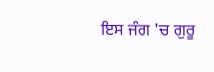ਇਸ ਜੰਗ 'ਚ ਗੁਰੂ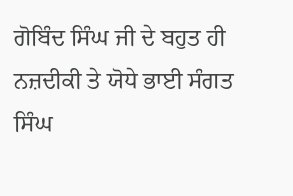ਗੋਬਿੰਦ ਸਿੰਘ ਜੀ ਦੇ ਬਹੁਤ ਹੀ ਨਜ਼ਦੀਕੀ ਤੇ ਯੋਧੇ ਭਾਈ ਸੰਗਤ ਸਿੰਘ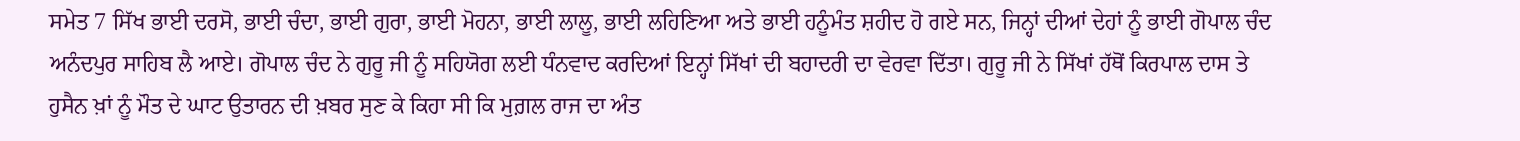ਸਮੇਤ 7 ਸਿੱਖ ਭਾਈ ਦਰਸੋ, ਭਾਈ ਚੰਦਾ, ਭਾਈ ਗੁਰਾ, ਭਾਈ ਮੋਹਨਾ, ਭਾਈ ਲਾਲੂ, ਭਾਈ ਲਹਿਣਿਆ ਅਤੇ ਭਾਈ ਹਨੂੰਮੰਤ ਸ਼ਹੀਦ ਹੋ ਗਏ ਸਨ, ਜਿਨ੍ਹਾਂ ਦੀਆਂ ਦੇਹਾਂ ਨੂੰ ਭਾਈ ਗੋਪਾਲ ਚੰਦ ਅਨੰਦਪੁਰ ਸਾਹਿਬ ਲੈ ਆਏ। ਗੋਪਾਲ ਚੰਦ ਨੇ ਗੁਰੂ ਜੀ ਨੂੰ ਸਹਿਯੋਗ ਲਈ ਧੰਨਵਾਦ ਕਰਦਿਆਂ ਇਨ੍ਹਾਂ ਸਿੱਖਾਂ ਦੀ ਬਹਾਦਰੀ ਦਾ ਵੇਰਵਾ ਦਿੱਤਾ। ਗੁਰੂ ਜੀ ਨੇ ਸਿੱਖਾਂ ਹੱਥੋਂ ਕਿਰਪਾਲ ਦਾਸ ਤੇ ਹੁਸੈਨ ਖ਼ਾਂ ਨੂੰ ਮੌਤ ਦੇ ਘਾਟ ਉਤਾਰਨ ਦੀ ਖ਼ਬਰ ਸੁਣ ਕੇ ਕਿਹਾ ਸੀ ਕਿ ਮੁਗ਼ਲ ਰਾਜ ਦਾ ਅੰਤ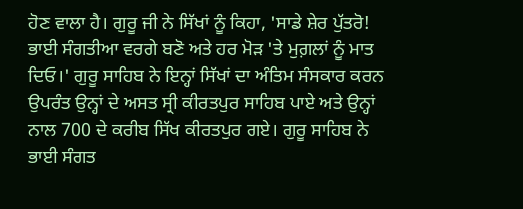ਹੋਣ ਵਾਲਾ ਹੈ। ਗੁਰੂ ਜੀ ਨੇ ਸਿੱਖਾਂ ਨੂੰ ਕਿਹਾ, 'ਸਾਡੇ ਸ਼ੇਰ ਪੁੱਤਰੋ! ਭਾਈ ਸੰਗਤੀਆ ਵਰਗੇ ਬਣੋ ਅਤੇ ਹਰ ਮੋੜ 'ਤੇ ਮੁਗ਼ਲਾਂ ਨੂੰ ਮਾਤ ਦਿਓ।' ਗੁਰੂ ਸਾਹਿਬ ਨੇ ਇਨ੍ਹਾਂ ਸਿੱਖਾਂ ਦਾ ਅੰਤਿਮ ਸੰਸਕਾਰ ਕਰਨ ਉਪਰੰਤ ਉਨ੍ਹਾਂ ਦੇ ਅਸਤ ਸ੍ਰੀ ਕੀਰਤਪੁਰ ਸਾਹਿਬ ਪਾਏ ਅਤੇ ਉਨ੍ਹਾਂ ਨਾਲ 700 ਦੇ ਕਰੀਬ ਸਿੱਖ ਕੀਰਤਪੁਰ ਗਏ। ਗੁਰੂ ਸਾਹਿਬ ਨੇ ਭਾਈ ਸੰਗਤ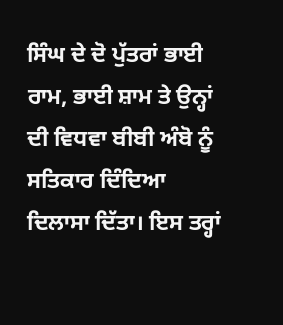ਸਿੰਘ ਦੇ ਦੋ ਪੁੱਤਰਾਂ ਭਾਈ ਰਾਮ, ਭਾਈ ਸ਼ਾਮ ਤੇ ਉਨ੍ਹਾਂ ਦੀ ਵਿਧਵਾ ਬੀਬੀ ਅੰਬੋ ਨੂੰ ਸਤਿਕਾਰ ਦਿੰਦਿਆ ਦਿਲਾਸਾ ਦਿੱਤਾ। ਇਸ ਤਰ੍ਹਾਂ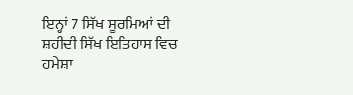ਇਨ੍ਹਾਂ 7 ਸਿੱਖ ਸੂਰਮਿਆਂ ਦੀ ਸ਼ਹੀਦੀ ਸਿੱਖ ਇਤਿਹਾਸ ਵਿਚ ਹਮੇਸ਼ਾ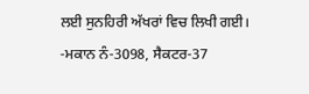ਲਈ ਸੁਨਹਿਰੀ ਅੱਖਰਾਂ ਵਿਚ ਲਿਖੀ ਗਈ।
-ਮਕਾਨ ਨੰ-3098, ਸੈਕਟਰ-37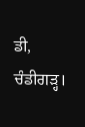ਡੀ, ਚੰਡੀਗੜ੍ਹ।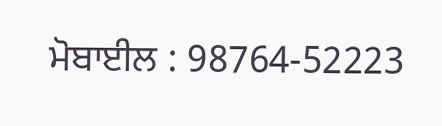ਮੋਬਾਈਲ : 98764-52223